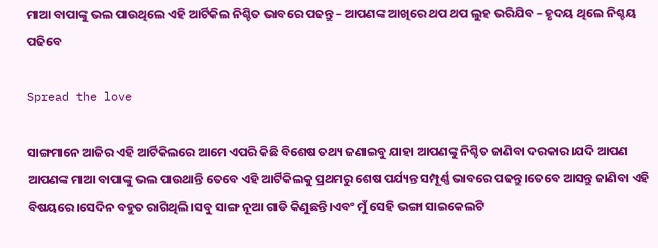ମାଆ ବାପାଙ୍କୁ ଭଲ ପାଉଥିଲେ ଏହି ଆର୍ଟିକିଲ ନିଶ୍ଚିତ ଭାବରେ ପଢନ୍ତୁ – ଆପଣଙ୍କ ଆଖିରେ ଥପ ଥପ ଲୁହ ଭରିଯିବ – ହୃଦୟ ଥିଲେ ନିଶ୍ଚୟ ପଢିବେ

Spread the love

ସାଙ୍ଗମାନେ ଆଜିର ଏହି ଆର୍ଟିକିଲରେ ଆମେ ଏପରି କିଛି ବିଶେଷ ତଥ୍ୟ ଜଣାଇବୁ ଯାହା ଆପଣଙ୍କୁ ନିଶ୍ଚିତ ଜାଣିବା ଦରକାର।ଯଦି ଆପଣ ଆପଣଙ୍କ ମାଆ ବାପାଙ୍କୁ ଭଲ ପାଉଥାନ୍ତି ତେବେ ଏହି ଆର୍ଟିକିଲକୁ ପ୍ରଥମରୁ ଶେଷ ପର୍ଯ୍ୟନ୍ତ ସମ୍ପୂର୍ଣ୍ଣ ଭାବରେ ପଢନ୍ତୁ।ତେବେ ଆସନ୍ତୁ ଜାଣିବା ଏହି ବିଷୟରେ।ସେଦିନ ବହୁତ ରାଗିଥିଲି।ସବୁ ସାଙ୍ଗ ନୂଆ ଗାଡି କିଣୁଛନ୍ତି।ଏବଂ ମୁଁ ସେହି ଭଙ୍ଗା ସାଇକେଲଟି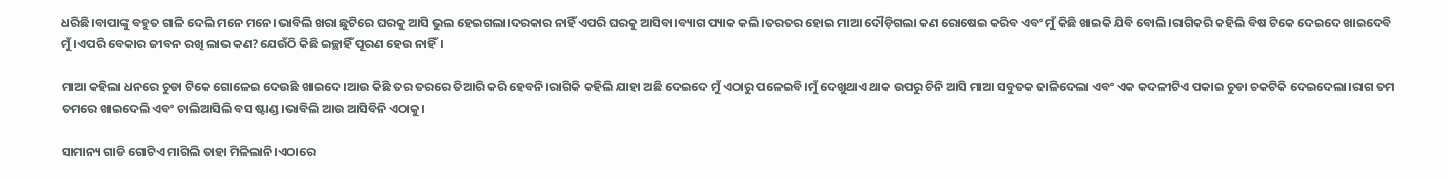ଧରିଛି।ବାପାଙ୍କୁ ବହୁତ ଗାଳି ଦେଲି ମନେ ମନେ।ଭାବିଲି ଖରା ଛୁଟିରେ ଘରକୁ ଆସି ଭୁଲ ହେଇଗଲା।ଦରକାର ନାହିଁ ଏପରି ଘରକୁ ଆସିବା।ବ୍ୟାଗ ପ୍ୟାକ କଲି।ତରତର ହୋଇ ମାଆ ଦୌଡ଼ିଗଲା କଣ ରୋଷେଇ କରିବ ଏବଂ ମୁଁ କିଛି ଖାଇକି ଯିବି ବୋଲି।ରାଗିକରି କହିଲି ବିଷ ଟିକେ ଦେଇଦେ ଖାଇଦେବି ମୁଁ।ଏପରି ବେକାର ଜୀବନ ରଖି ଲାଭ କଣ?ଯେଉଁଠି କିଛି ଇଚ୍ଛାହିଁ ପୂରଣ ହେଉ ନାହିଁ।

ମାଆ କହିଲା ଧନରେ ଚୁଡା ଟିକେ ଗୋଳେଇ ଦେଉଛି ଖାଇଦେ।ଆଉ କିଛି ତର ତରରେ ତିଆରି କରି ହେବନି।ରାଗିକି କହିଲି ଯାହା ଅଛି ଦେଇଦେ ମୁଁ ଏଠାରୁ ପଳେଇବି।ମୁଁ ଦେଖୁଥାଏ ଥାକ ଉପରୁ ଚିନି ଆସି ମାଆ ସବୁତକ ଢାଳିଦେଲା ଏବଂ ଏକ କଦଳୀଟିଏ ପକାଇ ଚୁଡା ଚକଟିକି ଦେଇଦେଲା।ରାଗ ତମ ତମରେ ଖାଇଦେଲି ଏବଂ ଚାଲିଆସିଲି ବସ ଷ୍ଟାଣ୍ଡ।ଭାବିଲି ଆଉ ଆସିବିନି ଏଠାକୁ।

ସାମାନ୍ୟ ଗାଡି ଗୋଟିଏ ମାଗିଲି ତାହା ମିଳିଲାନି।ଏଠାରେ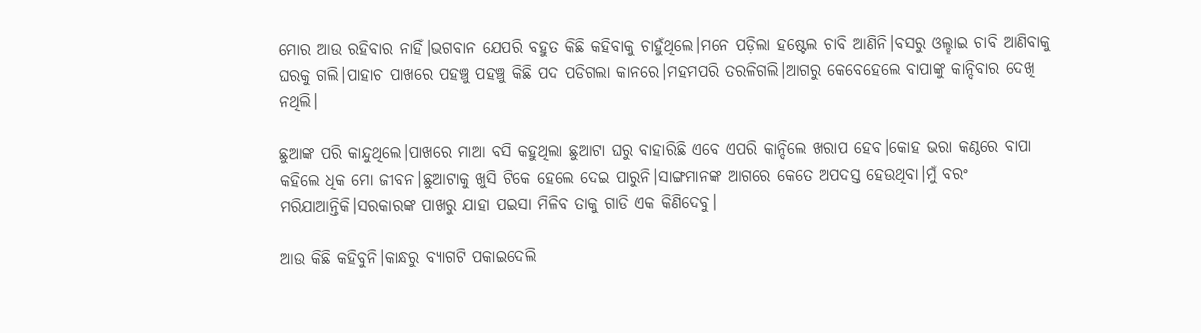ମୋର ଆଉ ରହିବାର ନାହିଁ।ଭଗବାନ ଯେପରି ବହୁତ କିଛି କହିବାକୁ ଚାହୁଁଥିଲେ।ମନେ ପଡ଼ିଲା ହଷ୍ଟେଲ ଚାବି ଆଣିନି।ବସରୁ ଓଲ୍ହାଇ ଚାବି ଆଣିବାକୁ ଘରକୁ ଗଲି।ପାହାଚ ପାଖରେ ପହଞ୍ଚୁ ପହଞ୍ଚୁ କିଛି ପଦ ପଡିଗଲା କାନରେ।ମହମପରି ତରଳିଗଲି।ଆଗରୁ କେବେହେଲେ ବାପାଙ୍କୁ କାନ୍ଦିବାର ଦେଖି ନଥିଲି।

ଛୁଆଙ୍କ ପରି କାନ୍ଦୁଥିଲେ।ପାଖରେ ମାଆ ବସି କହୁଥିଲା ଛୁଆଟା ଘରୁ ବାହାରିଛି ଏବେ ଏପରି କାନ୍ଦିଲେ ଖରାପ ହେବ।କୋହ ଭରା କଣ୍ଠରେ ବାପା କହିଲେ ଧିକ ମୋ ଜୀବନ।ଛୁଆଟାକୁ ଖୁସି ଟିକେ ହେଲେ ଦେଇ ପାରୁନି।ସାଙ୍ଗମାନଙ୍କ ଆଗରେ କେତେ ଅପଦସ୍ତ ହେଉଥିବା।ମୁଁ ବରଂ ମରିଯାଆନ୍ତିକି।ସରକାରଙ୍କ ପାଖରୁ ଯାହା ପଇସା ମିଳିବ ତାକୁ ଗାଡି ଏକ କିଣିଦେବୁ।

ଆଉ କିଛି କହିବୁନି।କାନ୍ଧରୁ ବ୍ୟାଗଟି ପକାଇଦେଲି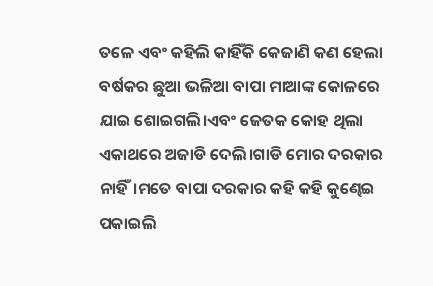ତଳେ ଏବଂ କହିଲି କାହିଁକି କେଜାଣି କଣ ହେଲା ବର୍ଷକର ଛୁଆ ଭଳିଆ ବାପା ମାଆଙ୍କ କୋଳରେ ଯାଇ ଶୋଇଗଲି।ଏବଂ ଜେତକ କୋହ ଥିଲା ଏକାଥରେ ଅଜାଡି ଦେଲି।ଗାଡି ମୋର ଦରକାର ନାହିଁ।ମତେ ବାପା ଦରକାର କହି କହି କୁଣ୍ଢେଇ ପକାଇଲି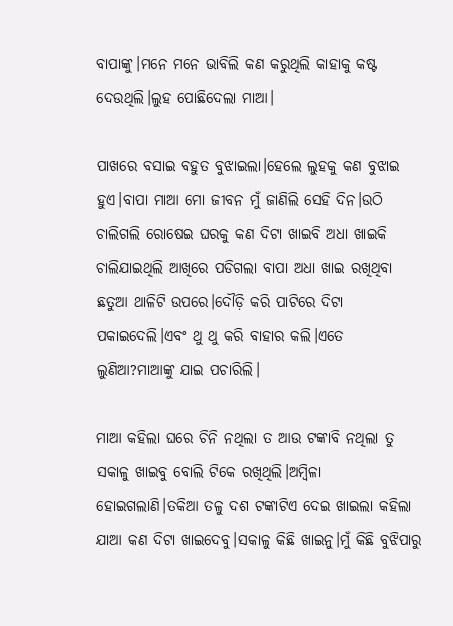ବାପାଙ୍କୁ।ମନେ ମନେ ଭାବିଲି କଣ କରୁଥିଲି କାହାକୁ କଷ୍ଟ ଦେଉଥିଲି।ଲୁହ ପୋଛିଦେଲା ମାଆ।

ପାଖରେ ବସାଇ ବହୁତ ବୁଝାଇଲା।ହେଲେ ଲୁହକୁ କଣ ବୁଝାଇ ହୁଏ।ବାପା ମାଆ ମୋ ଜୀବନ ମୁଁ ଜାଣିଲି ସେହି ଦିନ।ଉଠି ଚାଲିଗଲି ରୋଷେଇ ଘରକୁ କଣ ଦିଟା ଖାଇବି ଅଧା ଖାଇକି ଚାଲିଯାଇଥିଲି ଆଖିରେ ପଡିଗଲା ବାପା ଅଧା ଖାଇ ରଖିଥିବା ଛତୁଆ ଥାଳିଟି ଉପରେ।ଦୌଡ଼ି କରି ପାଟିରେ ଦିଟା ପକାଇଦେଲି।ଏବଂ ଥୁ ଥୁ କରି ବାହାର କଲି।ଏତେ ଲୁଣିଆ?ମାଆଙ୍କୁ ଯାଇ ପଚାରିଲି।

ମାଆ କହିଲା ଘରେ ଚିନି ନଥିଲା ତ ଆଉ ଟଙ୍କାବି ନଥିଲା ତୁ ସକାଳୁ ଖାଇବୁ ବୋଲି ଟିକେ ରଖିଥିଲି।ଅମ୍ବିଳା ହୋଇଗଲାଣି।ତକିଆ ତଳୁ ଦଶ ଟଙ୍କାଟିଏ ଦେଇ ଖାଇଲା କହିଲା ଯାଆ କଣ ଦିଟା ଖାଇଦେବୁ।ସକାଳୁ କିଛି ଖାଇନୁ।ମୁଁ କିଛି ବୁଝିପାରୁ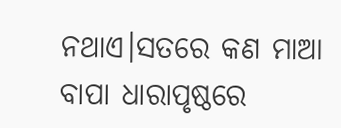ନଥାଏ।ସତରେ କଣ ମାଆ ବାପା ଧାରାପୃଷ୍ଠରେ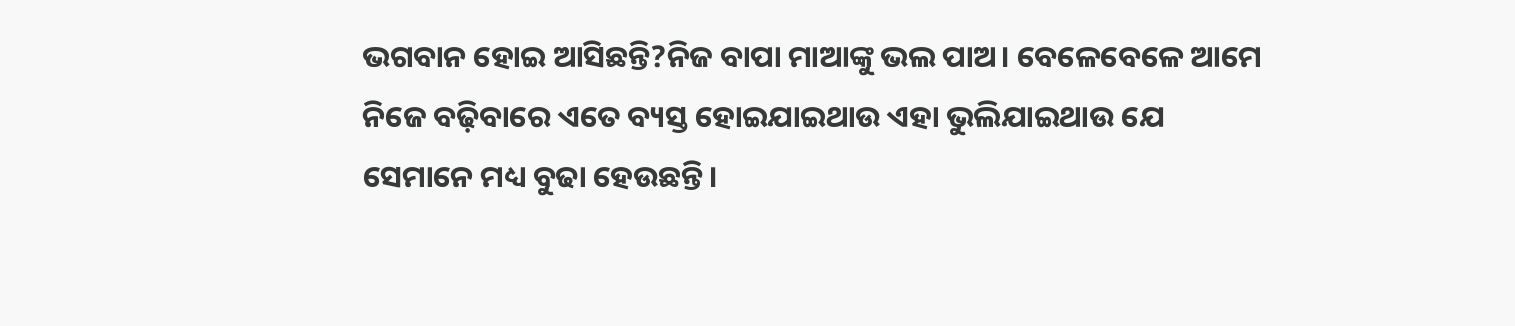ଭଗବାନ ହୋଇ ଆସିଛନ୍ତି?ନିଜ ବାପା ମାଆଙ୍କୁ ଭଲ ପାଅ। ବେଳେବେଳେ ଆମେ ନିଜେ ବଢ଼ିବାରେ ଏତେ ବ୍ୟସ୍ତ ହୋଇଯାଇଥାଉ ଏହା ଭୁଲିଯାଇଥାଉ ଯେ ସେମାନେ ମଧ୍ୟ ବୁଢା ହେଉଛନ୍ତି।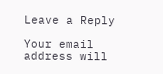Leave a Reply

Your email address will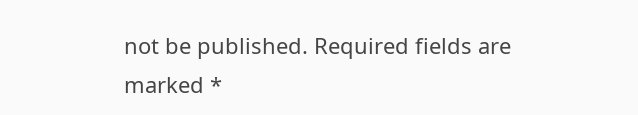not be published. Required fields are marked *